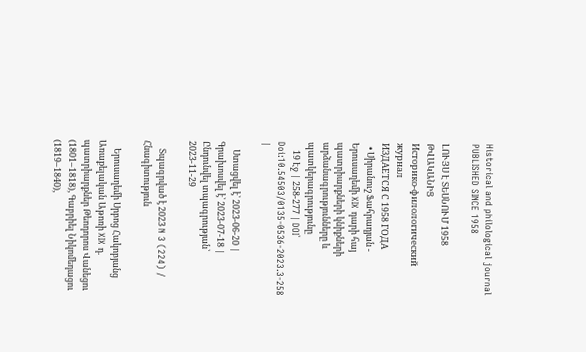Historical and philological journal
PUBLISHED SINCE 1958

ԼՈՒՅՍ Է ՏԵՍՆՈՒՄ 1958 ԹՎԱԿԱՆԻՑ
Историко-филологический журнал
ИЗДАЕТСЯ С 1958 ГОДА
  • Սիրանուշ Ֆահրադյան - Երուսաղեմի XIX դարի հայ պատրիարքների կնիքների արձանագրությունները և պատկերագրությունը
    19 Էջ | 258-277 | DOI՝ Doi:10.54503/0135-0536-2023.3-258 |

    Ստացվել է՝ 2023-06-20 | Գրախոսվել է՝ 2023-07-18 | Ընդունվել տպագրության՝ 2023-11-29

    Տպագրված է 2023 N 3 (224) / Հնագիտություն

    Երուսաղեմի Սրբոց Հակոբյանց Առաքելական Աթոռի XIX դ. պատրիարքներ Թեոդորոս Վանեցու (1801–1818), Գաբրիել Նիկոմեդացու (1819–1840),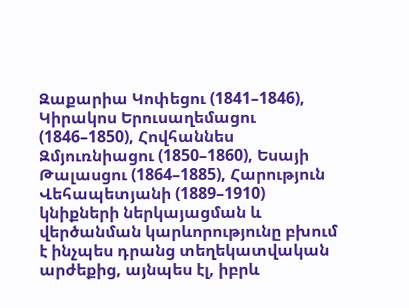Զաքարիա Կոփեցու (1841–1846), Կիրակոս Երուսաղեմացու (1846–1850), Հովհաննես Զմյուռնիացու (1850–1860), Եսայի Թալասցու (1864–1885), Հարություն Վեհապետյանի (1889–1910) կնիքների ներկայացման և վերծանման կարևորությունը բխում է ինչպես դրանց տեղեկատվական արժեքից, այնպես էլ, իբրև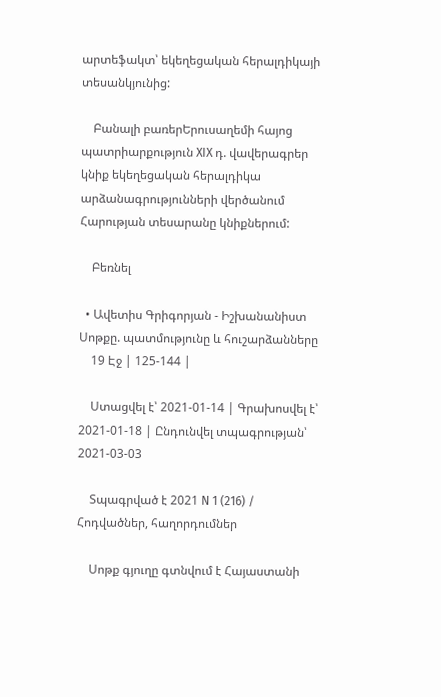արտեֆակտ՝ եկեղեցական հերալդիկայի տեսանկյունից:

    Բանալի բառերԵրուսաղեմի հայոց պատրիարքություն XIX դ. վավերագրեր կնիք եկեղեցական հերալդիկա արձանագրությունների վերծանում Հարության տեսարանը կնիքներում:

    Բեռնել

  • Ավետիս Գրիգորյան - Իշխանանիստ Սոթքը. պատմությունը և հուշարձանները
    19 Էջ | 125-144 |

    Ստացվել է՝ 2021-01-14 | Գրախոսվել է՝ 2021-01-18 | Ընդունվել տպագրության՝ 2021-03-03

    Տպագրված է 2021 N 1 (216) / Հոդվածներ, հաղորդումներ

    Սոթք գյուղը գտնվում է Հայաստանի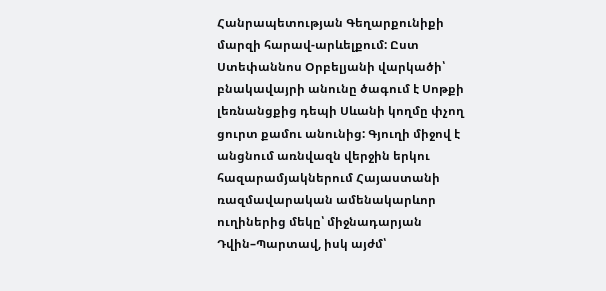Հանրապետության Գեղարքունիքի մարզի հարավ-արևելքում: Ըստ Ստեփաննոս Օրբելյանի վարկածի՝ բնակավայրի անունը ծագում է Սոթքի լեռնանցքից դեպի Սևանի կողմը փչող ցուրտ քամու անունից: Գյուղի միջով է անցնում առնվազն վերջին երկու հազարամյակներում Հայաստանի ռազմավարական ամենակարևոր ուղիներից մեկը՝ միջնադարյան Դվին–Պարտավ, իսկ այժմ՝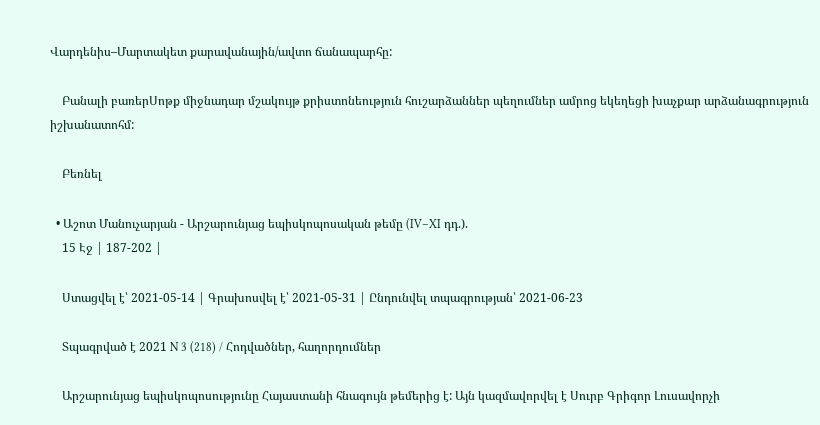Վարդենիս–Մարտակետ քարավանային/ավտո ճանապարհը:

    Բանալի բառերՍոթք միջնադար մշակույթ քրիստոնեություն հուշարձաններ պեղումներ ամրոց եկեղեցի խաչքար արձանագրություն իշխանատոհմ:

    Բեռնել

  • Աշոտ Մանուչարյան - Արշարունյաց եպիսկոպոսական թեմը (IV–XI դդ.).
    15 Էջ | 187-202 |

    Ստացվել է՝ 2021-05-14 | Գրախոսվել է՝ 2021-05-31 | Ընդունվել տպագրության՝ 2021-06-23

    Տպագրված է 2021 N 3 (218) / Հոդվածներ, հաղորդումներ

    Արշարունյաց եպիսկոպոսությունը Հայաստանի հնագույն թեմերից է: Այն կազմավորվել է Սուրբ Գրիգոր Լուսավորչի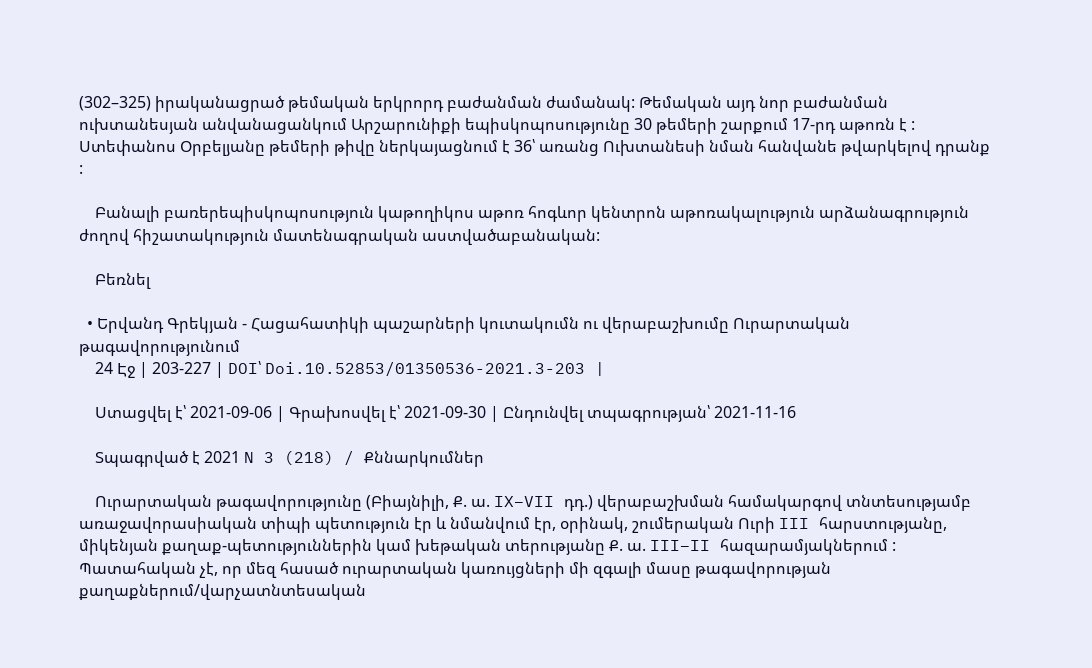(302–325) իրականացրած թեմական երկրորդ բաժանման ժամանակ: Թեմական այդ նոր բաժանման ուխտանեսյան անվանացանկում Արշարունիքի եպիսկոպոսությունը 30 թեմերի շարքում 17-րդ աթոռն է : Ստեփանոս Օրբելյանը թեմերի թիվը ներկայացնում է 36՝ առանց Ուխտանեսի նման հանվանե թվարկելով դրանք :

    Բանալի բառերեպիսկոպոսություն կաթողիկոս աթոռ հոգևոր կենտրոն աթոռակալություն արձանագրություն ժողով հիշատակություն մատենագրական աստվածաբանական:

    Բեռնել

  • Երվանդ Գրեկյան - Հացահատիկի պաշարների կուտակումն ու վերաբաշխումը Ուրարտական թագավորությունում
    24 Էջ | 203-227 | DOI՝ Doi.10.52853/01350536-2021.3-203 |

    Ստացվել է՝ 2021-09-06 | Գրախոսվել է՝ 2021-09-30 | Ընդունվել տպագրության՝ 2021-11-16

    Տպագրված է 2021 N 3 (218) / Քննարկումներ

    Ուրարտական թագավորությունը (Բիայնիլի, Ք. ա. IX–VII դդ.) վերաբաշխման համակարգով տնտեսությամբ առաջավորասիական տիպի պետություն էր և նմանվում էր, օրինակ, շումերական Ուրի III հարստությանը, միկենյան քաղաք-պետություններին կամ խեթական տերությանը Ք. ա. III–II հազարամյակներում : Պատահական չէ, որ մեզ հասած ուրարտական կառույցների մի զգալի մասը թագավորության քաղաքներում/վարչատնտեսական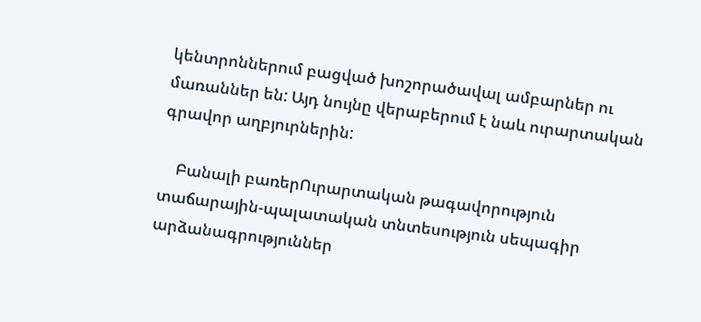կենտրոններում բացված խոշորածավալ ամբարներ ու մառաններ են: Այդ նույնը վերաբերում է նաև ուրարտական գրավոր աղբյուրներին:

    Բանալի բառերՈւրարտական թագավորություն տաճարային-պալատական տնտեսություն սեպագիր արձանագրություններ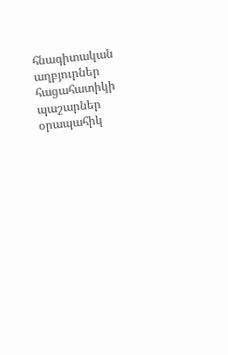հնագիտական աղբյուրներ հացահատիկի պաշարներ օրապահիկ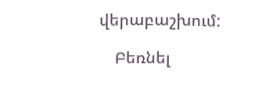վերաբաշխում:

    Բեռնել